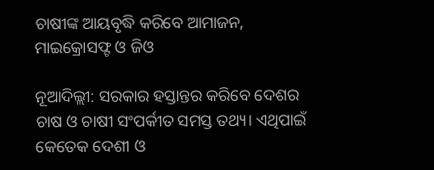ଚାଷୀଙ୍କ ଆୟବୃଦ୍ଧି କରିବେ ଆମାଜନ, ମାଇକ୍ରୋସଫ୍ଟ ଓ ଜିଓ

ନୂଆଦିଲ୍ଲୀ: ସରକାର ହସ୍ତାନ୍ତର କରିବେ ଦେଶର ଚାଷ ଓ ଚାଷୀ ସଂପର୍କୀତ ସମସ୍ତ ତଥ୍ୟ। ଏଥିପାଇଁ କେତେକ ଦେଶୀ ଓ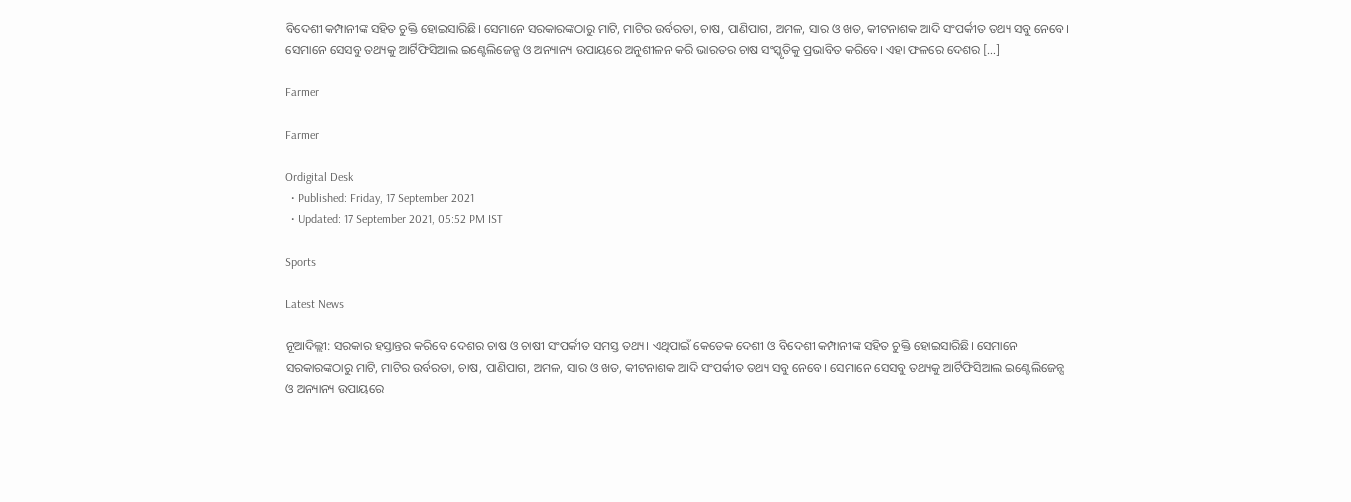ବିଦେଶୀ କମ୍ପାନୀଙ୍କ ସହିତ ଚୁକ୍ତି ହୋଇସାରିଛି। ସେମାନେ ସରକାରଙ୍କଠାରୁ ମାଟି, ମାଟିର ଉର୍ବରତା, ଚାଷ, ପାଣିପାଗ, ଅମଳ, ସାର ଓ ଖତ, କୀଟନାଶକ ଆଦି ସଂପର୍କୀତ ତଥ୍ୟ ସବୁ ନେବେ। ସେମାନେ ସେସବୁ ତଥ୍ୟକୁ ଆର୍ଟିଫିସିଆଲ ଇଣ୍ଟେଲିଜେନ୍ସ ଓ ଅନ୍ୟାନ୍ୟ ଉପାୟରେ ଅନୁଶୀଳନ କରି ଭାରତର ଚାଷ ସଂସ୍କୃତିକୁ ପ୍ରଭାବିତ କରିବେ। ଏହା ଫଳରେ ଦେଶର […]

Farmer

Farmer

Ordigital Desk
  • Published: Friday, 17 September 2021
  • Updated: 17 September 2021, 05:52 PM IST

Sports

Latest News

ନୂଆଦିଲ୍ଲୀ: ସରକାର ହସ୍ତାନ୍ତର କରିବେ ଦେଶର ଚାଷ ଓ ଚାଷୀ ସଂପର୍କୀତ ସମସ୍ତ ତଥ୍ୟ। ଏଥିପାଇଁ କେତେକ ଦେଶୀ ଓ ବିଦେଶୀ କମ୍ପାନୀଙ୍କ ସହିତ ଚୁକ୍ତି ହୋଇସାରିଛି। ସେମାନେ ସରକାରଙ୍କଠାରୁ ମାଟି, ମାଟିର ଉର୍ବରତା, ଚାଷ, ପାଣିପାଗ, ଅମଳ, ସାର ଓ ଖତ, କୀଟନାଶକ ଆଦି ସଂପର୍କୀତ ତଥ୍ୟ ସବୁ ନେବେ। ସେମାନେ ସେସବୁ ତଥ୍ୟକୁ ଆର୍ଟିଫିସିଆଲ ଇଣ୍ଟେଲିଜେନ୍ସ ଓ ଅନ୍ୟାନ୍ୟ ଉପାୟରେ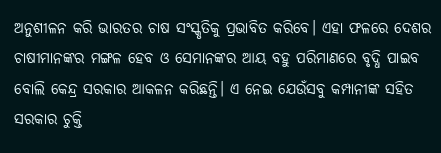ଅନୁଶୀଳନ କରି ଭାରତର ଚାଷ ସଂସ୍କୃତିକୁ ପ୍ରଭାବିତ କରିବେ। ଏହା ଫଳରେ ଦେଶର ଚାଷୀମାନଙ୍କର ମଙ୍ଗଳ ହେବ ଓ ସେମାନଙ୍କର ଆୟ ବହୁ ପରିମାଣରେ ବୃଦ୍ଧି ପାଇବ ବୋଲି କେନ୍ଦ୍ର ସରକାର ଆକଳନ କରିଛନ୍ତି। ଏ ନେଇ ଯେଉଁସବୁ କମ୍ପାନୀଙ୍କ ସହିତ ସରକାର ଚୁକ୍ତି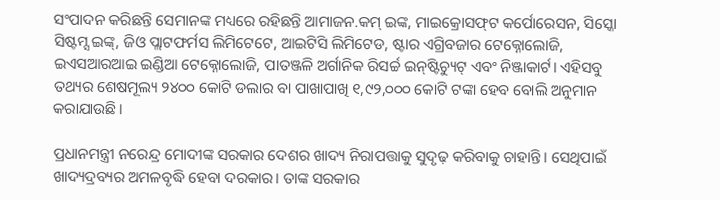ସଂପାଦନ କରିଛନ୍ତି ସେମାନଙ୍କ ମଧ୍ୟରେ ରହିଛନ୍ତି ଆମାଜନ.କମ୍‌ ଇଙ୍କ, ମାଇକ୍ରୋସଫ୍‌ଟ କର୍ପୋରେସନ, ସିସ୍କୋ ସିଷ୍ଟମ୍ସ ଇଙ୍କ୍‌, ଜିଓ ପ୍ଲାଟଫର୍ମସ ଲିମିଟେଟେ, ଆଇଟିସି ଲିମିଟେଡ, ଷ୍ଟାର ଏଗ୍ରିବଜାର ଟେକ୍ନୋଲୋଜି, ଇଏସଆରଆଇ ଇଣ୍ଡିଆ ଟେକ୍ନୋଲୋଜି, ପାତଞ୍ଜଳି ଅର୍ଗାନିକ ରିସର୍ଚ୍ଚ ଇନ୍‌ଷ୍ଟିଚ୍ୟୁଟ୍‌ ଏବଂ ନିଞ୍ଜାକାର୍ଟ। ଏହିସବୁ ତଥ୍ୟର ଶେଷମୂଲ୍ୟ ୨୪୦୦ କୋଟି ଡଲାର ବା ପାଖାପାଖି ୧,୯୨,୦୦୦ କୋଟି ଟଙ୍କା ହେବ ବୋଲି ଅନୁମାନ କରାଯାଉଛି।

ପ୍ରଧାନମନ୍ତ୍ରୀ ନରେନ୍ଦ୍ର ମୋଦୀଙ୍କ ସରକାର ଦେଶର ଖାଦ୍ୟ ନିରାପତ୍ତାକୁ ସୁଦୃଢ଼ କରିବାକୁ ଚାହାନ୍ତି। ସେଥିପାଇଁ ଖାଦ୍ୟଦ୍ରବ୍ୟର ଅମଳବୃଦ୍ଧି ହେବା ଦରକାର। ତାଙ୍କ ସରକାର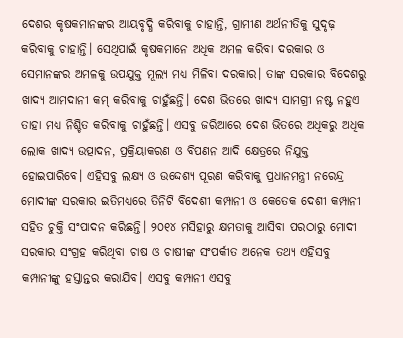ଦେଶର କୃଷକମାନଙ୍କର ଆୟବୃଦ୍ଧି କରିବାକୁ ଚାହାନ୍ତି, ଗ୍ରାମୀଣ ଅର୍ଥନୀତିକୁ ସୁଦୃଢ଼ କରିବାକୁ ଚାହାନ୍ତି। ସେଥିପାଇଁ କୃଷକମାନେ ଅଧିକ ଅମଳ କରିବା ଦରକାର ଓ ସେମାନଙ୍କର ଅମଳକୁ ଉପଯୁକ୍ତ ମୂଲ୍ୟ ମଧ୍ୟ ମିଳିବା ଦରକାର। ତାଙ୍କ ସରକାର ବିଦେଶରୁ ଖାଦ୍ୟ ଆମଦାନୀ କମ୍‌ କରିବାକୁ ଚାହୁଁଛନ୍ତି। ଦେଶ ଭିତରେ ଖାଦ୍ୟ ସାମଗ୍ରୀ ନଷ୍ଟ ନହୁଏ ତାହା ମଧ୍ୟ ନିଶ୍ଚିତ କରିବାକୁ ଚାହୁଁଛନ୍ତି। ଏସବୁ ଜରିଆରେ ଦେଶ ଭିତରେ ଅଧିକରୁ ଅଧିକ ଲୋକ ଖାଦ୍ୟ ଉତ୍ପାଦନ, ପ୍ରକ୍ରିୟାକରଣ ଓ ବିପଣନ ଆଦି କ୍ଷେତ୍ରରେ ନିଯୁକ୍ତ ହୋଇପାରିବେ। ଏହିସବୁ ଲକ୍ଷ୍ୟ ଓ ଉଦ୍ଦେଶ୍ୟ ପୂରଣ କରିବାକୁ ପ୍ରଧାନମନ୍ତ୍ରୀ ନରେନ୍ଦ୍ର ମୋଦୀଙ୍କ ସରକାର ଇତିମଧ୍ୟରେ ତିନିଟି ବିଦେଶୀ କମ୍ପାନୀ ଓ କେତେକ ଦେଶୀ କମ୍ପାନୀ ସହିତ ଚୁକ୍ତି ସଂପାଦନ କରିଛନ୍ତି। ୨୦୧୪ ମସିହାରୁ କ୍ଷମତାକୁ ଆସିବା ପରଠାରୁ ମୋଦୀ ସରକାର ସଂଗ୍ରହ କରିଥିବା ଚାଷ ଓ ଚାଷୀଙ୍କ ସଂପର୍କୀତ ଅନେକ ତଥ୍ୟ ଏହିସବୁ କମ୍ପାନୀଙ୍କୁ ହସ୍ତାନ୍ତର କରାଯିବ। ଏସବୁ କମ୍ପାନୀ ଏସବୁ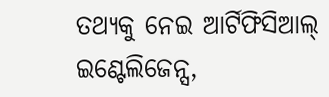ତଥ୍ୟକୁ ନେଇ ଆର୍ଟିଫିସିଆଲ୍‌ ଇଣ୍ଟେଲିଜେନ୍ସ,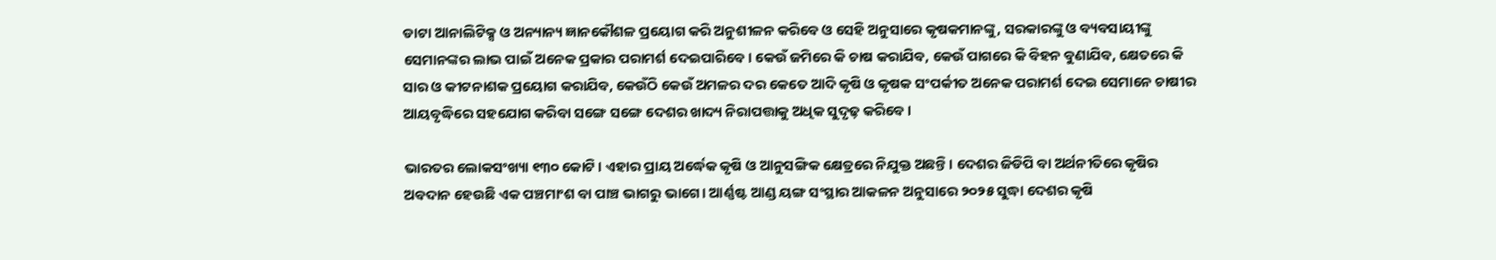ଡାଟା ଆନାଲିଟିକ୍ସ ଓ ଅନ୍ୟାନ୍ୟ ଜ୍ଞାନକୌଶଳ ପ୍ରୟୋଗ କରି ଅନୁଶୀଳନ କରିବେ ଓ ସେହି ଅନୁସାରେ କୃଷକମାନଙ୍କୁ, ସରକାରଙ୍କୁ ଓ ବ୍ୟବସାୟୀଙ୍କୁ ସେମାନଙ୍କର ଲାଭ ପାଇଁ ଅନେକ ପ୍ରକାର ପରାମର୍ଶ ଦେଇପାରିବେ। କେଉଁ ଜମିରେ କି ଚାଷ କରାଯିବ, କେଉଁ ପାଗରେ କି ବିହନ ବୁଣାଯିବ, କ୍ଷେତରେ କି ସାର ଓ କୀଟନାଶକ ପ୍ରୟୋଗ କରାଯିବ, କେଉଁଠି କେଉଁ ଅମଳର ଦର କେତେ ଆଦି କୃଷି ଓ କୃଷକ ସଂପର୍କୀତ ଅନେକ ପରାମର୍ଶ ଦେଇ ସେମାନେ ଚାଷୀର ଆୟବୃଦ୍ଧିରେ ସହଯୋଗ କରିବା ସଙ୍ଗେ ସଙ୍ଗେ ଦେଶର ଖାଦ୍ୟ ନିରାପତ୍ତାକୁ ଅଧିକ ସୁଦୃଢ଼ କରିବେ।

ଭାରତର ଲୋକସଂଖ୍ୟା ୧୩୦ କୋଟି। ଏହାର ପ୍ରାୟ ଅର୍ଦ୍ଧେକ କୃଷି ଓ ଆନୁସଙ୍ଗିକ କ୍ଷେତ୍ରରେ ନିଯୁକ୍ତ ଅଛନ୍ତି। ଦେଶର ଜିଡିପି ବା ଅର୍ଥନୀତିରେ କୃଷିର ଅବଦାନ ହେଉଛି ଏକ ପଞ୍ଚମାଂଶ ବା ପାଞ୍ଚ ଭାଗରୁ ଭାଗେ। ଆର୍ଣ୍ଣଷ୍ଟ ଆଣ୍ଡ ୟଙ୍ଗ ସଂସ୍ଥାର ଆକଳନ ଅନୁସାରେ ୨୦୨୫ ସୁଦ୍ଧା ଦେଶର କୃଷି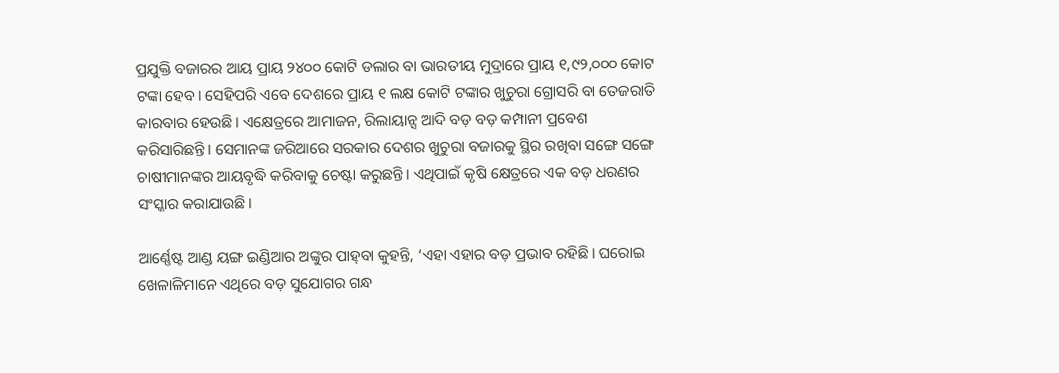ପ୍ରଯୁକ୍ତି ବଜାରର ଆୟ ପ୍ରାୟ ୨୪୦୦ କୋଟି ଡଲାର ବା ଭାରତୀୟ ମୁଦ୍ରାରେ ପ୍ରାୟ ୧,୯୨,୦୦୦ କୋଟ ଟଙ୍କା ହେବ। ସେହିପରି ଏବେ ଦେଶରେ ପ୍ରାୟ ୧ ଲକ୍ଷ କୋଟି ଟଙ୍କାର ଖୁଚୁରା ଗ୍ରୋସରି ବା ତେଜରାତି କାରବାର ହେଉଛି। ଏକ୍ଷେତ୍ରରେ ଆମାଜନ, ରିଲାୟାନ୍ସ ଆଦି ବଡ଼ ବଡ଼ କମ୍ପାନୀ ପ୍ରବେଶ କରିସାରିଛନ୍ତି। ସେମାନଙ୍କ ଜରିଆରେ ସରକାର ଦେଶର ଖୁଚୁରା ବଜାରକୁ ସ୍ଥିର ରଖିବା ସଙ୍ଗେ ସଙ୍ଗେ ଚାଷୀମାନଙ୍କର ଆୟବୃଦ୍ଧି କରିବାକୁ ଚେଷ୍ଟା କରୁଛନ୍ତି। ଏଥିପାଇଁ କୃଷି କ୍ଷେତ୍ରରେ ଏକ ବଡ଼ ଧରଣର ସଂସ୍କାର କରାଯାଉଛି।

ଆର୍ଣ୍ଣେଷ୍ଟ ଆଣ୍ଡ ୟଙ୍ଗ ଇଣ୍ଡିଆର ଅଙ୍କୁର ପାହ୍‌ବା କୁହନ୍ତି, ‘ଏହା ଏହାର ବଡ଼ ପ୍ରଭାବ ରହିଛି। ଘରୋଇ ଖେଳାଳିମାନେ ଏଥିରେ ବଡ଼ ସୁଯୋଗର ଗନ୍ଧ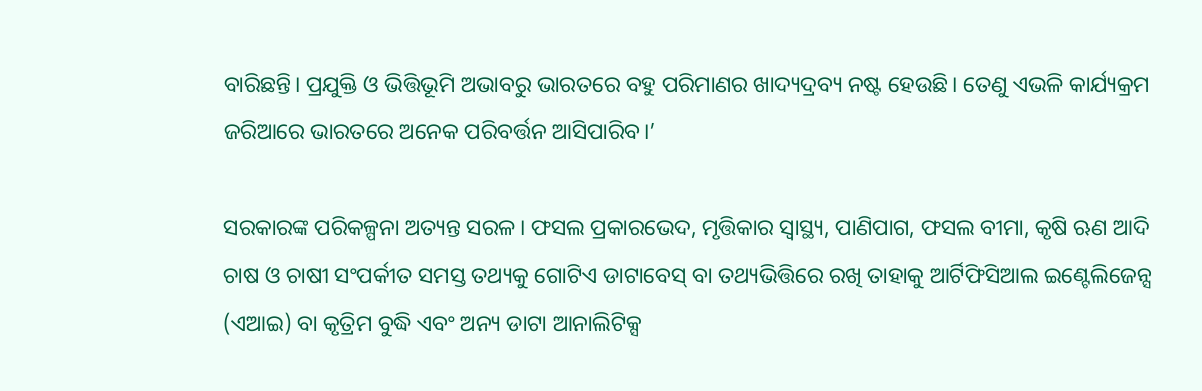ବାରିଛନ୍ତି। ପ୍ରଯୁକ୍ତି ଓ ଭିତ୍ତିଭୂମି ଅଭାବରୁ ଭାରତରେ ବହୁ ପରିମାଣର ଖାଦ୍ୟଦ୍ରବ୍ୟ ନଷ୍ଟ ହେଉଛି। ତେଣୁ ଏଭଳି କାର୍ଯ୍ୟକ୍ରମ ଜରିଆରେ ଭାରତରେ ଅନେକ ପରିବର୍ତ୍ତନ ଆସିପାରିବ।’

ସରକାରଙ୍କ ପରିକଳ୍ପନା ଅତ୍ୟନ୍ତ ସରଳ। ଫସଲ ପ୍ରକାରଭେଦ, ମୃତ୍ତିକାର ସ୍ୱାସ୍ଥ୍ୟ, ପାଣିପାଗ, ଫସଲ ବୀମା, କୃଷି ଋଣ ଆଦି ଚାଷ ଓ ଚାଷୀ ସଂପର୍କୀତ ସମସ୍ତ ତଥ୍ୟକୁ ଗୋଟିଏ ଡାଟାବେସ୍‌ ବା ତଥ୍ୟଭିତ୍ତିରେ ରଖି ତାହାକୁ ଆର୍ଟିଫିସିଆଲ ଇଣ୍ଟେଲିଜେନ୍ସ (ଏଆଇ) ବା କୃତ୍ରିମ ବୁଦ୍ଧି ଏବଂ ଅନ୍ୟ ଡାଟା ଆନାଲିଟିକ୍ସ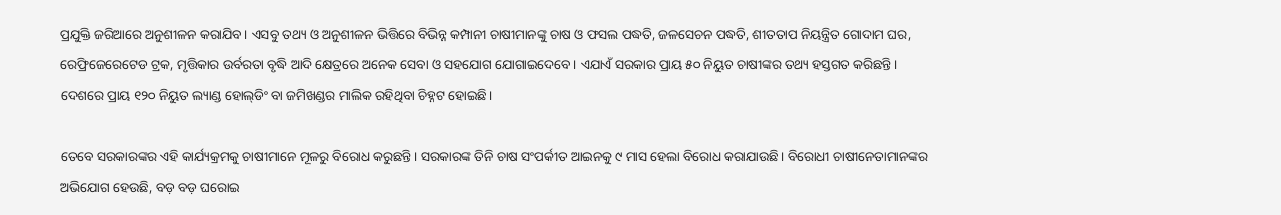ପ୍ରଯୁକ୍ତି ଜରିଆରେ ଅନୁଶୀଳନ କରାଯିବ। ଏସବୁ ତଥ୍ୟ ଓ ଅନୁଶୀଳନ ଭିତ୍ତିରେ ବିଭିନ୍ନ କମ୍ପାନୀ ଚାଷୀମାନଙ୍କୁ ଚାଷ ଓ ଫସଲ ପଦ୍ଧତି, ଜଳସେଚନ ପଦ୍ଧତି, ଶୀତତାପ ନିୟନ୍ତ୍ରିତ ଗୋଦାମ ଘର, ରେଫ୍ରିଜେରେଟେଡ ଟ୍ରକ, ମୃତ୍ତିକାର ଉର୍ବରତା ବୃଦ୍ଧି ଆଦି କ୍ଷେତ୍ରରେ ଅନେକ ସେବା ଓ ସହଯୋଗ ଯୋଗାଇଦେବେ। ଏଯାଏଁ ସରକାର ପ୍ରାୟ ୫୦ ନିୟୁତ ଚାଷୀଙ୍କର ତଥ୍ୟ ହସ୍ତଗତ କରିଛନ୍ତି। ଦେଶରେ ପ୍ରାୟ ୧୨୦ ନିୟୁତ ଲ୍ୟାଣ୍ଡ ହୋଲ୍‌ଡିଂ ବା ଜମିଖଣ୍ଡର ମାଲିକ ରହିଥିବା ଚିହ୍ନଟ ହୋଇଛି।

ତେବେ ସରକାରଙ୍କର ଏହି କାର୍ଯ୍ୟକ୍ରମକୁ ଚାଷୀମାନେ ମୂଳରୁ ବିରୋଧ କରୁଛନ୍ତି। ସରକାରଙ୍କ ତିନି ଚାଷ ସଂପର୍କୀତ ଆଇନକୁ ୯ ମାସ ହେଲା ବିରୋଧ କରାଯାଉଛି। ବିରୋଧୀ ଚାଷୀନେତାମାନଙ୍କର ଅଭିଯୋଗ ହେଉଛି, ବଡ଼ ବଡ଼ ଘରୋଇ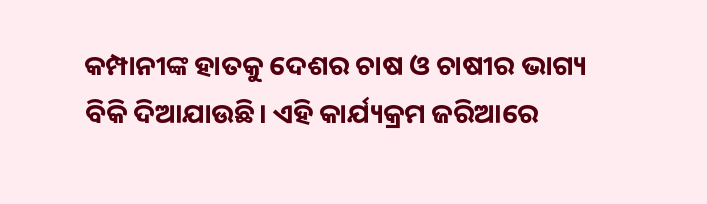କମ୍ପାନୀଙ୍କ ହାତକୁ ଦେଶର ଚାଷ ଓ ଚାଷୀର ଭାଗ୍ୟ ବିକି ଦିଆଯାଉଛି। ଏହି କାର୍ଯ୍ୟକ୍ରମ ଜରିଆରେ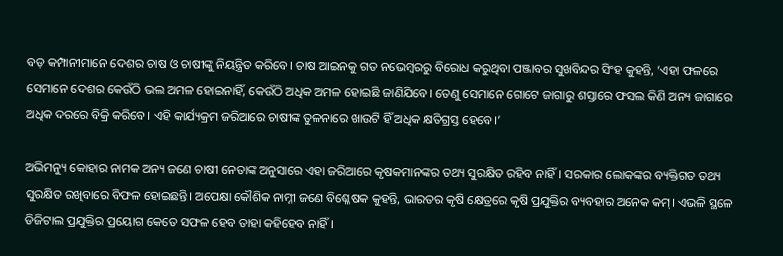ବଡ଼ କମ୍ପାନୀମାନେ ଦେଶର ଚାଷ ଓ ଚାଷୀଙ୍କୁ ନିୟନ୍ତ୍ରିତ କରିବେ। ଚାଷ ଆଇନକୁ ଗତ ନଭେମ୍ବରରୁ ବିରୋଧ କରୁଥିବା ପଞ୍ଜାବର ସୁଖବିନ୍ଦର ସିଂହ କୁହନ୍ତି, ‘ଏହା ଫଳରେ ସେମାନେ ଦେଶର କେଉଁଠି ଭଲ ଅମଳ ହୋଇନାହିଁ, କେଉଁଠି ଅଧିକ ଅମଳ ହୋଇଛି ଜାଣିଯିବେ। ତେଣୁ ସେମାନେ ଗୋଟେ ଜାଗାରୁ ଶସ୍ତାରେ ଫସଲ କିଣି ଅନ୍ୟ ଜାଗାରେ ଅଧିକ ଦରରେ ବିକ୍ରି କରିବେ। ଏହି କାର୍ଯ୍ୟକ୍ରମ ଜରିଆରେ ଚାଷୀଙ୍କ ତୁଳନାରେ ଖାଉଟି ହିଁ ଅଧିକ କ୍ଷତିଗ୍ରସ୍ତ ହେବେ।’

ଅଭିମନ୍ୟୁ କୋହାର ନାମକ ଅନ୍ୟ ଜଣେ ଚାଷୀ ନେତାଙ୍କ ଅନୁସାରେ ଏହା ଜରିଆରେ କୃଷକମାନଙ୍କର ତଥ୍ୟ ସୁରକ୍ଷିତ ରହିବ ନାହିଁ। ସରକାର ଲୋକଙ୍କର ବ୍ୟକ୍ତିଗତ ତଥ୍ୟ ସୁରକ୍ଷିତ ରଖିବାରେ ବିଫଳ ହୋଇଛନ୍ତି। ଅପେକ୍ଷା କୌଶିକ ନାମ୍ନୀ ଜଣେ ବିଶ୍ଳେଷକ କୁହନ୍ତି, ଭାରତର କୃଷି କ୍ଷେତ୍ରରେ କୃଷି ପ୍ରଯୁକ୍ତିର ବ୍ୟବହାର ଅନେକ କମ୍‌। ଏଭଳି ସ୍ଥଳେ ଡିଜିଟାଲ ପ୍ରଯୁକ୍ତିର ପ୍ରୟୋଗ କେତେ ସଫଳ ହେବ ତାହା କହିହେବ ନାହିଁ।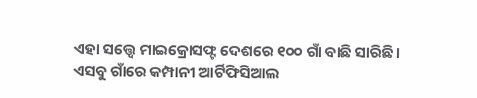ଏହା ସତ୍ତ୍ୱେ ମାଇକ୍ରୋସଫ୍ଟ ଦେଶରେ ୧୦୦ ଗାଁ ବାଛି ସାରିଛି। ଏସବୁ ଗାଁରେ କମ୍ପାନୀ ଆର୍ଟିଫିସିଆଲ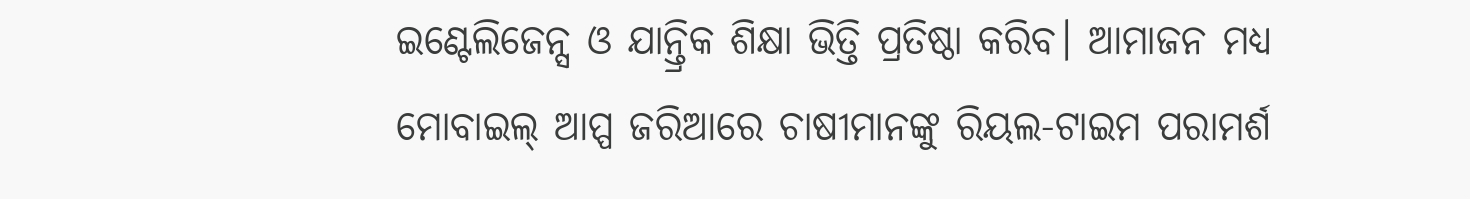ଇଣ୍ଟେଲିଜେନ୍ସ ଓ ଯାନ୍ତ୍ରିକ ଶିକ୍ଷା ଭିତ୍ତି ପ୍ରତିଷ୍ଠା କରିବ। ଆମାଜନ ମଧ୍ୟ ମୋବାଇଲ୍‌ ଆପ୍ପ ଜରିଆରେ ଚାଷୀମାନଙ୍କୁ ରିୟଲ-ଟାଇମ ପରାମର୍ଶ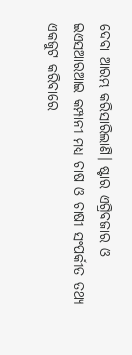ଦେବା ଆରମ୍ଭ କରିସାରିଲାଣି। ଷ୍ଟାର ଏଗ୍ରିବଜାର ଓ ଇଏସଆରଆଇ କମ୍ପାନୀ ମଧ୍ୟ ଚାଷ ଓ ଚାଷୀ ସଂପର୍କୀତ ତଥ୍ୟ ଏକଜୁଟ କରିବାରେ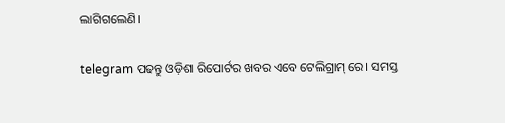ଲାଗିଗଲେଣି।

telegram ପଢନ୍ତୁ ଓଡ଼ିଶା ରିପୋର୍ଟର ଖବର ଏବେ ଟେଲିଗ୍ରାମ୍ ରେ। ସମସ୍ତ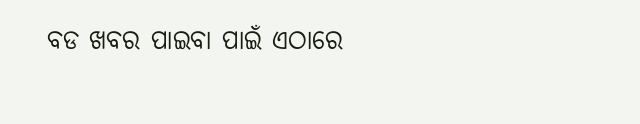ବଡ ଖବର ପାଇବା ପାଇଁ ଏଠାରେ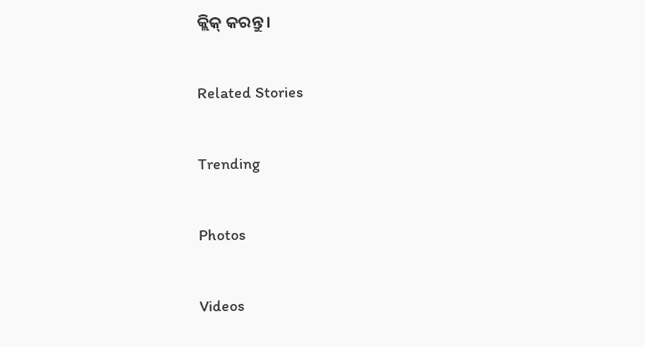କ୍ଲିକ୍ କରନ୍ତୁ।

Related Stories

Trending

Photos

Videos